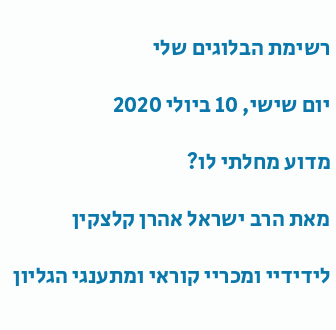רשימת הבלוגים שלי

יום שישי, 10 ביולי 2020

מדוע מחלתי לו?

מאת הרב ישראל אהרן קלצקין

לידידיי ומכריי קוראי ומתענגי הגליון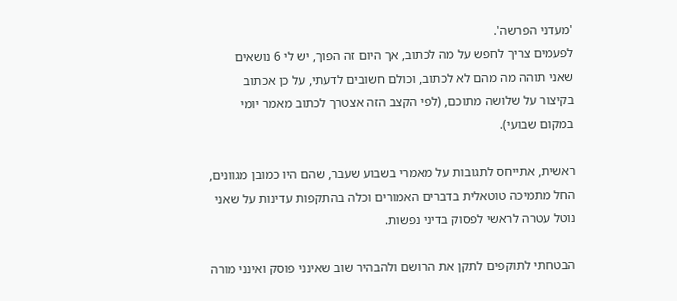'מעדני הפרשה'.
לפעמים צריך לחפש על מה לכתוב, אך היום זה הפוך, יש לי 6 נושאים שאני תוהה מה מהם לא לכתוב, וכולם חשובים לדעתי, על כן אכתוב בקיצור על שלושה מתוכם, (לפי הקצב הזה אצטרך לכתוב מאמר יומי במקום שבועי).

ראשית, אתייחס לתגובות על מאמרי בשבוע שעבר, שהם היו כמובן מגוונים, החל מתמיכה טוטאלית בדברים האמורים וכלה בהתקפות עדינות על שאני נוטל עטרה לראשי לפסוק בדיני נפשות.

הבטחתי לתוקפים לתקן את הרושם ולהבהיר שוב שאינני פוסק ואינני מורה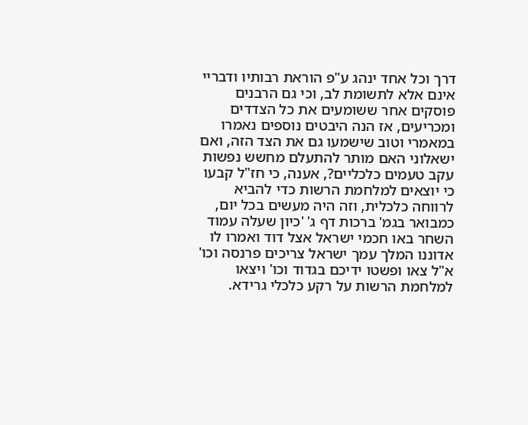דרך וכל אחד ינהג ע"פ הוראת רבותיו ודבריי אינם אלא לתשומת לב, וכי גם הרבנים פוסקים אחר ששומעים את כל הצדדים ומכריעים, אז הנה היבטים נוספים נאמרו במאמרי וטוב שישמעו גם את הצד הזה, ואם ישאלוני האם מותר להתעלם מחשש נפשות עקב טעמים כלכליים?, אענה, כי חז"ל קבעו כי יוצאים למלחמת הרשות כדי להביא לרווחה כלכלית, וזה היה מעשים בכל יום, כמבואר בגמ' ברכות דף ג' 'כיון שעלה עמוד השחר באו חכמי ישראל אצל דוד ואמרו לו אדוננו המלך עמך ישראל צריכים פרנסה וכו' א"ל צאו ופשטו ידיכם בגדוד וכו' ויצאו למלחמת הרשות על רקע כלכלי גרידא.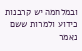ובמלחמה יש קרבנות כידוע ולמרות ששם נאמר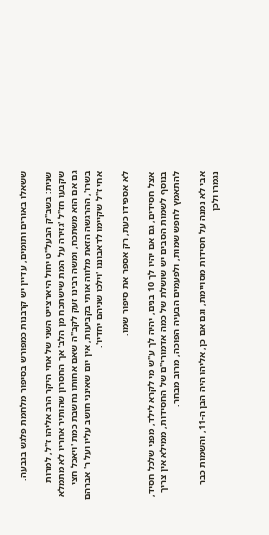ששאלו באורים ותומים, עדיין יש קרבנות כמפורש בסיפור מלחמת פלגש בגבעה.

שנית: בשב"ק הבעל"ט יחול היארצייט השני של אחי היקר הרב אליהו ז"ל, למרות שקבעו חז"ל 'גזירה על המת שישתכח מן הלב' אך החסרון שהותיר אחריו לא מתמלא גם אם הוא משתכח, ומשה רבינו זעק לקב"ה שאם אחותו נחשבת כמת 'ויאכל חצי בשרו', ההרגשה הזאת מלווה אותי בקביעות, אין יום שאינני חושב עליו ועל ר' אברהם אחי ז"ל שקיימו לדאבוננו 'וילכו שניהם יחדיו'.

לא אספידו כעת, רק אספר את סיפור שמו.

אצל חסידים, גם אם יהיו לך 10 בנים, יהיה לך ע"ש מי לקרא לילד, מפני שלכל חסיד, בנוסף לשמות הסבים יש שושלת של כמה אדמורי"ם של החסידות, ממילא אין צריך להתאמץ לחפש שמות, ולפעמים הבעיה הפוכה, מרוב מבחר.

אבי לא נמנה על חסידות מסויימת, וגם אם כן, אליהו היה הבן ה-11, והשמות כבר נגמרו ולכן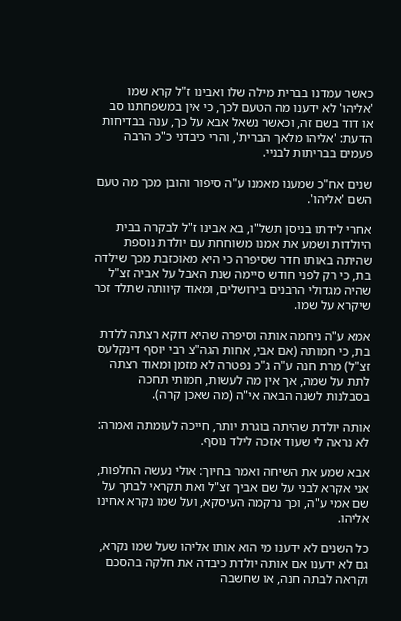כאשר עמדנו בברית מילה שלו ואבינו ז"ל קרא שמו 'אליהו' לא ידענו מה הטעם לכך, כי אין במשפחתנו סב או דוד בשם זה, וכאשר נשאל אבא על כך, ענה בבדיחות הדעת: 'אליהו מלאך הברית', והרי כיבדני כ"כ הרבה פעמים בבריתות לבניי.

שנים אח"כ שמענו מאמנו ע"ה סיפור והובן מכך מה טעם השם 'אליהו'.

אחרי לידתו בניסן תשל"ו, בא אבינו ז"ל לבקרה בבית היולדות ושמע את אמנו משוחחת עם יולדת נוספת שהיתה באותו חדר שסיפרה כי היא מאוכזבת מכך שילדה בת, כי רק לפני חודש סיימה שנת האבל על אביה זצ"ל שהיה מגדולי הרבנים בירושלים, ומאוד קיוותה שתלד זכר שיקרא על שמו.

אמא ע"ה ניחמה אותה וסיפרה שהיא דוקא רצתה ללדת בת, כי חמותה (אם אבי, אחות הגה"צ רבי יוסף דינקלעס זצ"ל) מרת חנה ע"ה ג"כ נפטרה לא מזמן ומאוד רצתה לתת על שמה, אך אין מה לעשות, חמותי תחכה בסבלנות לשנה הבאה אי"ה (מה שאכן קרה).

אותה יולדת שהיתה בוגרת יותר, חייכה לעומתה ואמרה: לא נראה לי שעוד אזכה לילד נוסף.

אבא שמע את השיחה ואמר בחיוך: אולי נעשה החלפות, אני אקרא לבני על שם אביך זצ"ל ואת תקראי לבתך על שם אמי ע"ה, וכך נרקמה העיסקא, ועל שמו נקרא אחינו אליהו.

כל השנים לא ידענו מי הוא אותו אליהו שעל שמו נקרא, גם לא ידענו אם אותה יולדת כיבדה את חלקה בהסכם וקראה לבתה חנה, או שחשבה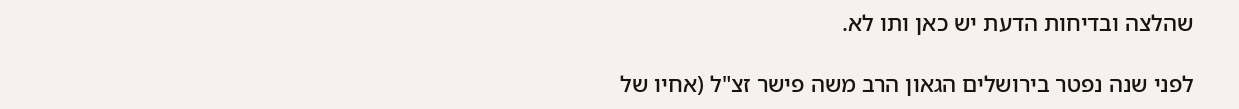שהלצה ובדיחות הדעת יש כאן ותו לא.

לפני שנה נפטר בירושלים הגאון הרב משה פישר זצ"ל (אחיו של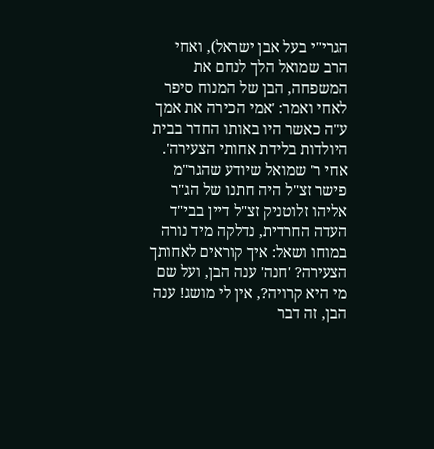הגרי"י בעל אבן ישראל), ואחי הרב שמואל הלך לנחם את המשפחה, הבן של המנוח סיפר לאחי ואמר: 'אמי הכירה את אמך ע"ה כאשר היו באותו החדר בבית היולדות בלידת אחותי הצעירה'. אחי ר' שמואל שיודע שהגר"מ פישר זצ"ל היה חתנו של הג"ר אליהו זלוטניק זצ"ל דיין בבי"ד העדה החרדית, נדלקה מיד נורה במוחו ושאל: איך קוראים לאחותך הצעירה? 'חנה' ענה הבן, ועל שם מי היא קרויה?, אין לי מושג! ענה הבן, זה דבר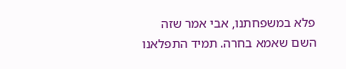פלא במשפחתנו, אבי אמר שזה השם שאמא בחרה. תמיד התפלאנו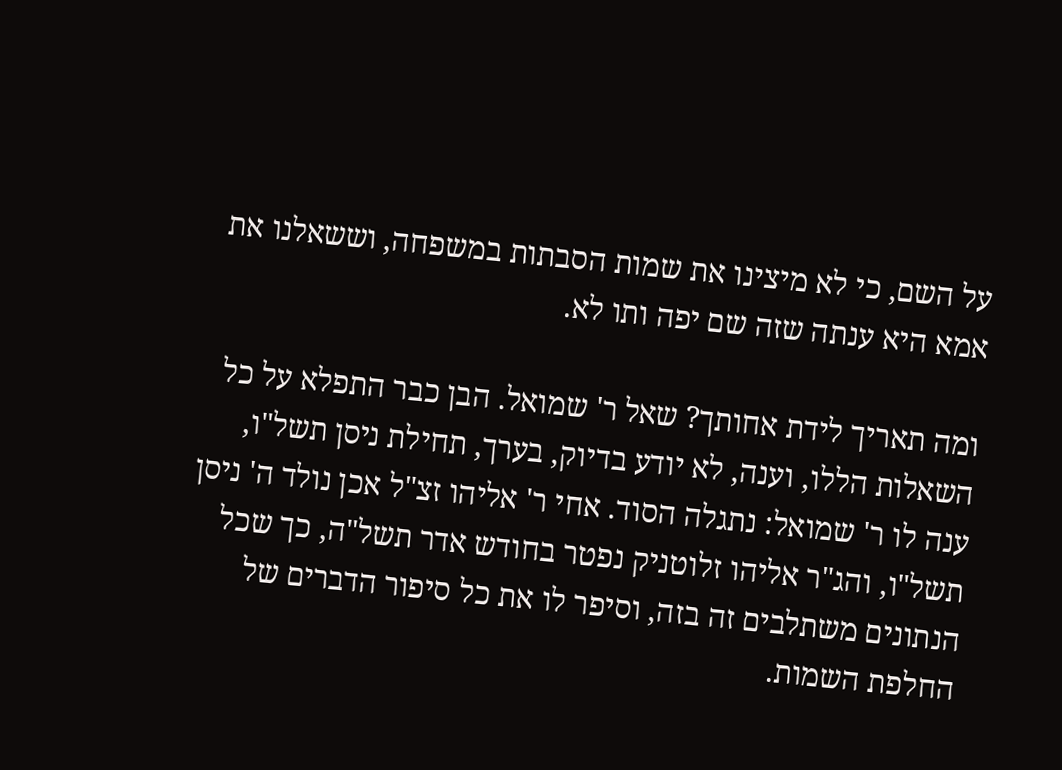על השם, כי לא מיצינו את שמות הסבתות במשפחה, וששאלנו את אמא היא ענתה שזה שם יפה ותו לא.

ומה תאריך לידת אחותך? שאל ר' שמואל. הבן כבר התפלא על כל השאלות הללו, וענה, לא יודע בדיוק, בערך, תחילת ניסן תשל"ו, ענה לו ר' שמואל: נתגלה הסוד. אחי ר' אליהו זצ"ל אכן נולד ה' ניסן תשל"ו, והג"ר אליהו זלוטניק נפטר בחודש אדר תשל"ה, כך שכל הנתונים משתלבים זה בזה, וסיפר לו את כל סיפור הדברים של החלפת השמות.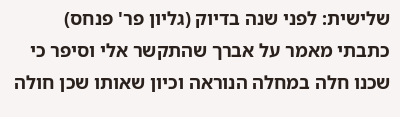שלישית: לפני שנה בדיוק (גליון פר' פנחס) כתבתי מאמר על אברך שהתקשר אלי וסיפר כי שכנו חלה במחלה הנוראה וכיון שאותו שכן חולה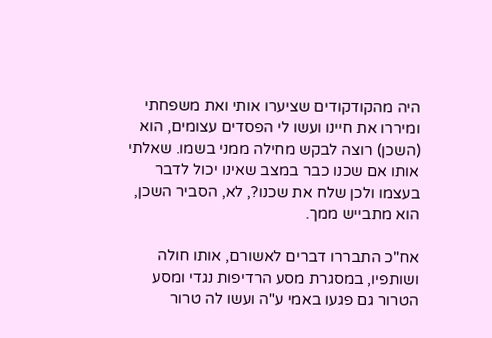היה מהקודקודים שציערו אותי ואת משפחתי ומיררו את חיינו ועשו לי הפסדים עצומים, הוא (השכן) רוצה לבקש מחילה ממני בשמו. שאלתי אותו אם שכנו כבר במצב שאינו יכול לדבר בעצמו ולכן שלח את שכנו?, לא, הסביר השכן, הוא מתבייש ממך.

אח"כ התבררו דברים לאשורם, אותו חולה ושותפיו, במסגרת מסע הרדיפות נגדי ומסע הטרור גם פגעו באמי ע"ה ועשו לה טרור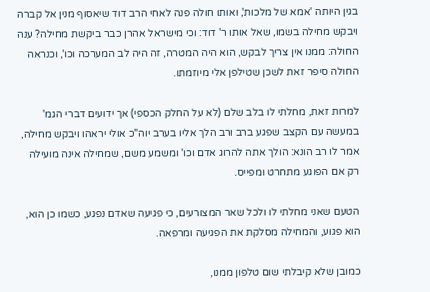בגין היותה 'אמא של מלכות', ואותו חולה פנה לאחי הרב דוד שיאסוף מנין אל קברה ויבקש מחילה בשמו, שאל אותו ר' דוד: וכי מישראל אהרן כבר ביקשת מחילה? ענה החולה: ממנו אין צריך לבקש, הוא היה המטרה, זה היה לב המערכה וכו', וכנראה החולה סיפר זאת לשכן שטילפן אלי מיוזמתו.

למרות זאת, מחלתי לו בלב שלם (לא על החלק הכספי) אך ידועים דברי הגמ' במעשה עם הקצב שפגע ברב ורב הלך אליו בערב יוה"כ אולי יראהו ויבקש מחילה, אמר לו רב הונא: הולך אתה להרוג אדם וכו' ומשמע משם, שמחילה אינה מועילה רק אם הפוגע מתחרט ומפייס.

הטעם שאני מחלתי לו ולכל שאר המצורעים, כי פגיעה שאדם נפגע, כשמו כן הוא, הוא פגוע, והמחילה מסלקת את הפגיעה ומרפאה.

כמובן שלא קיבלתי שום טלפון ממנו,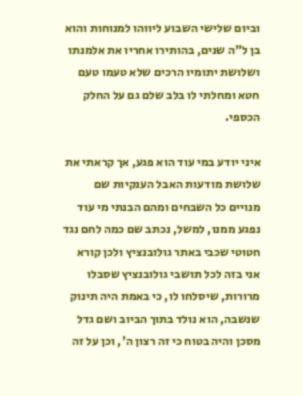וביום שלישי השבוע ליווהו למנוחות והוא בן ל"ה שנים, בהותירו אחריו את אלמנתו ושלושת יתומיו הרכים שלא טעמו טעם חטא ומחלתי לו בלב שלם גם על החלק הכספי.

איני יודע במי עוד הוא פגע, אך קראתי את שלושת מודעות האבל הענקיות שם מנויים כל השבחים ומהם הבנתי מי עוד נפגע ממנו, למשל, נכתב שם כמה לחם נגד חטוטי שכבי באתר גולובנציץ ולכן קורא אני בזה לכל תושבי גולובנציץ שסבלו מרורות, שיסלחו לו, כי באמת היה תינוק שנשבה, הוא נולד בתוך הביוב ושם גדל מסכן והיה בטוח כי זה רצון ה', וכן על זה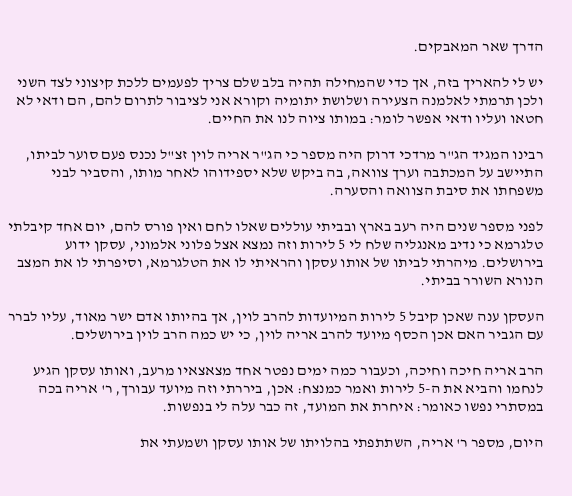הדרך שאר המאבקים.

יש לי להאריך בזה, אך כדי שהמחילה תהיה בלב שלם צריך לפעמים ללכת קיצוני לצד השני ולכן תרמתי לאלמנה הצעירה ושלושת יתומיה וקורא אני לציבור לתרום להם, הם ודאי לא חטאו ועליו ודאי אפשר לומר: במותו ציוה לנו את החיים.

רבינו המגיד הג"ר מרדכי דרוק היה מספר כי הג"ר אריה לוין זצ"ל נכנס פעם סוער לביתו, התיישב על המכתבה וערך צוואה, בה ביקש שלא יספידוהו לאחר מותו, והסביר לבני משפחתו את סיבת הצוואה והסערה.

לפני מספר שנים היה רעב בארץ ובביתי עוללים שאלו לחם ואין פורס להם, יום אחד קיבלתי טלגרמא כי נדיב מאנגליה שלח לי 5 לירות וזה נמצא אצל פלוני אלמוני, עסקן ידוע בירושלים. מיהרתי לביתו של אותו עסקן והראיתי לו את הטלגרמא, וסיפרתי לו את המצב הנורא השורר בביתי.

העסקן ענה שאכן קיבל 5 לירות המיועדות להרב לוין, אך בהיותו אדם ישר מאוד, עליו לברר עם הגביר האם אכן הכסף מיועד להרב אריה לוין, כי יש כמה הרב לוין בירושלים.

הרב אריה חיכה וחיכה, וכעבור כמה ימים נפטר אחד מצאצאיו מרעב, ואותו עסקן הגיע לנחמו והביא את ה-5 לירות ואמר כמנצח: אכן, ביררתי וזה מיועד עבורך, ר' אריה בכה במסתרי נפשו כאומר: איחרת את המועד, זה כבר עלה לי בנפשות.

היום, מספר ר' אריה, השתתפתי בהלויתו של אותו עסקן ושמעתי את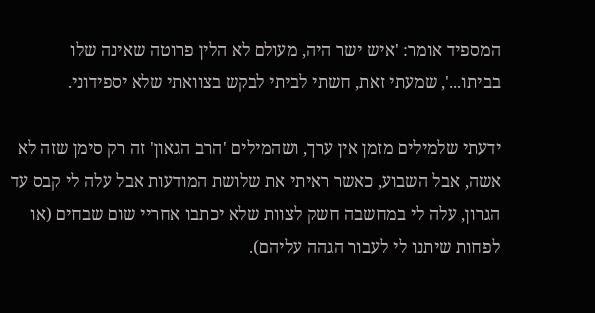המספיד אומר: 'איש ישר היה, מעולם לא הלין פרוטה שאינה שלו בביתו...', שמעתי זאת, חשתי לביתי לבקש בצוואתי שלא יספידוני.

ידעתי שלמילים מזמן אין ערך, ושהמילים 'הרב הגאון' זה רק סימן שזה לא אשה, אבל השבוע, כאשר ראיתי את שלושת המודעות אבל עלה לי קבס עד הגרון, עלה לי במחשבה חשק לצוות שלא יכתבו אחריי שום שבחים (או לפחות שיתנו לי לעבור הגהה עליהם).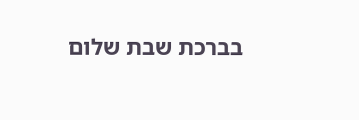בברכת שבת שלום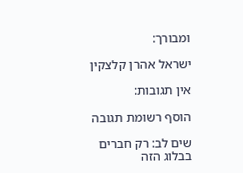ומבורך:

ישראל אהרן קלצקין

אין תגובות:

הוסף רשומת תגובה

שים לב: רק חברים בבלוג הזה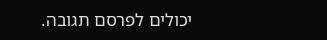יכולים לפרסם תגובה.